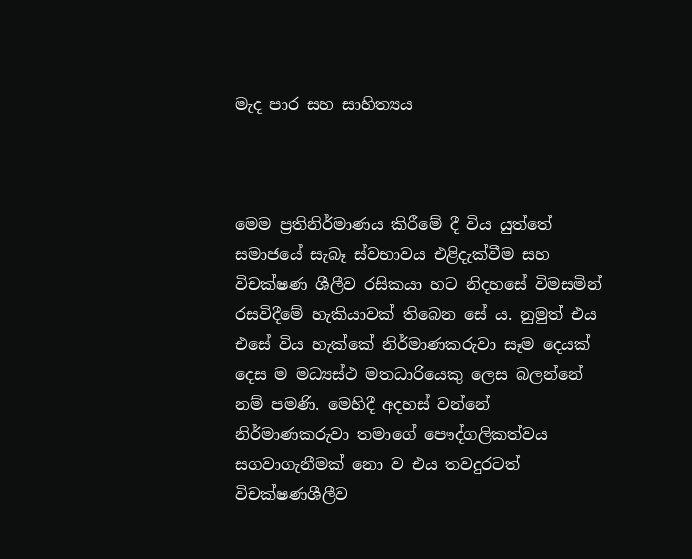මැද පාර සහ සාහිත්‍යය



මෙම ප්‍රතිනිර්මාණය කිරීමේ දී විය යුත්තේ සමාජයේ සැබෑ ස්වභාවය එළිදැක්වීම සහ විචක්ෂණ ශීලීව රසිකයා හට නිදහසේ විමසමින් රසවිදීමේ හැකියාවක් තිබෙන සේ ය. නුමුත් එය එසේ විය හැක්කේ නිර්මාණකරුවා සෑම දෙයක් දෙස ම මධ්‍යස්ථ මතධාරියෙකු ලෙස බලන්නේ නම් පමණි. මෙහිදී අදහස් වන්නේ නිර්මාණකරුවා තමාගේ පෞද්ගලිකත්වය සගවාගැනීමක් නො ව එය තවදුරටත් විචක්ෂණශීලීව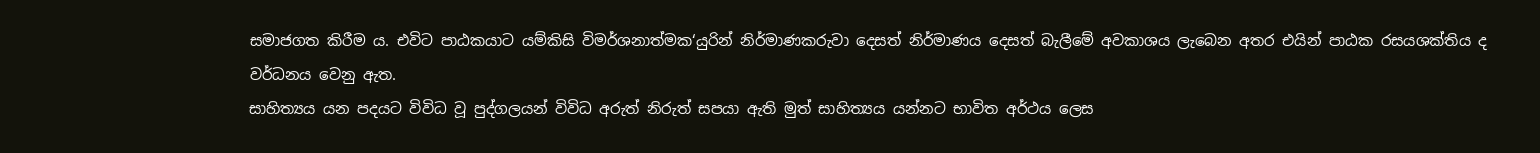සමාජගත කිරීම ය. එවිට පාඨකයාට යම්කිසි විමර්ශනාත්මක‘යුරින් නිර්මාණකරුවා දෙසත් නිර්මාණය දෙසත් බැලීමේ අවකාශය ලැබෙන අතර එයින් පාඨක රසයශක්තිය ද වර්ධනය වෙනු ඇත.
සාහිත්‍යය යන පදයට විවිධ වූ පුද්ගලයන් විවිධ අරුත් නිරුත් සපයා ඇති මුත් සාහිත්‍යය යන්නට භාවිත අර්ථය ලෙස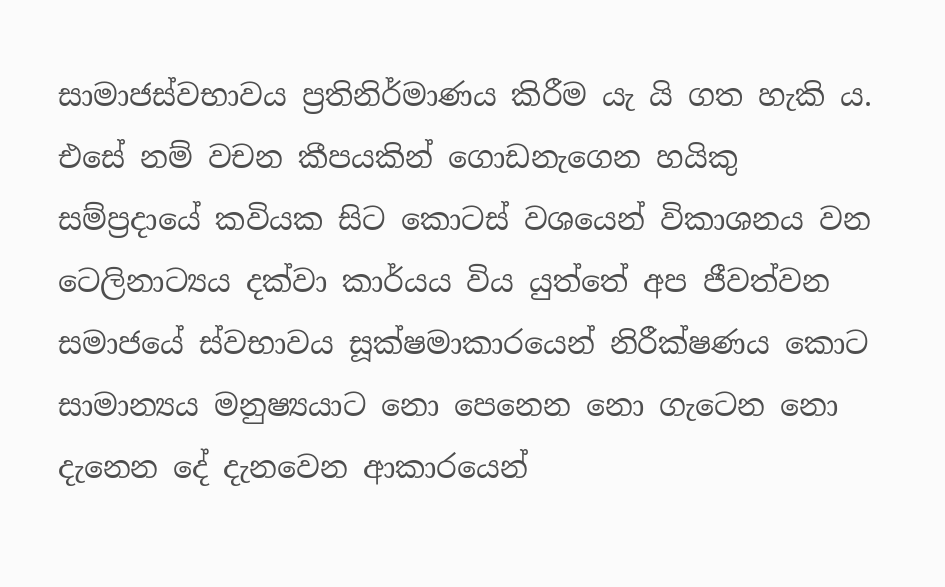සාමාජස්වභාවය ප්‍රතිනිර්මාණය කිරීම යැ යි ගත හැකි ය. එසේ නම් වචන කීපයකින් ගොඩනැගෙන හයිකු සම්ප්‍රදායේ කවියක සිට කොටස් වශයෙන් විකාශනය වන ටෙලිනාට්‍යය දක්වා කාර්යය විය යුත්තේ අප ජීවත්වන සමාජයේ ස්වභාවය සූක්ෂමාකාරයෙන් නිරීක්ෂණය කොට සාමාන්‍යය මනුෂ්‍යයාට නො පෙනෙන නො ගැටෙන නො දැනෙන දේ දැනවෙන ආකාරයෙන්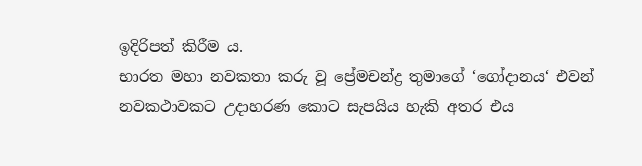ඉදිරිපත් කිරීම ය.
භාරත මහා නවකතා කරු වූ ප්‍රේමචන්ද්‍ර තුමාගේ ‘ගෝදානය‘ එවන් නවකථාවකට උදාහරණ කොට සැපයිය හැකි අතර එය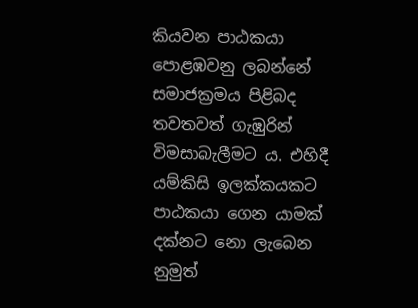කියවන පාඨකයා පොළඹවනු ලබන්නේ සමාජක්‍රමය පිළිබද තවතවත් ගැඹුරින් විමසාබැලීමට ය. එහිදී යම්කිසි ඉලක්කයකට පාඨකයා ගෙන යාමක් දක්නට නො ලැබෙන නුමුත්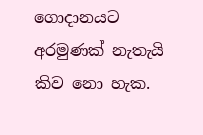ගොදානයට අරමුණක් නැතැයි කිව නො හැක.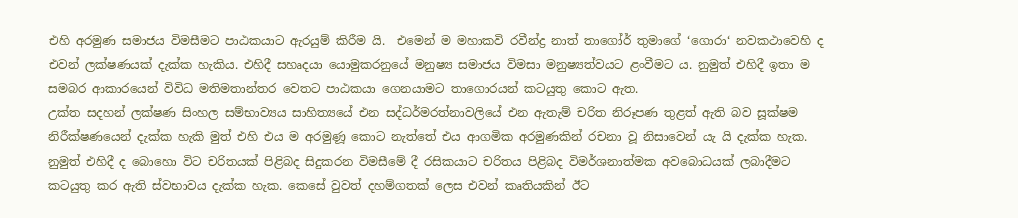එහි අරමුණ සමාජය විමසීමට පාඨකයාට ඇරයුම් කිරීම යි.  එමෙන් ම මහාකවි රවීන්ද්‍ර නාත් තාගෝර් තුමාගේ ‘ගොරා‘ නවකථාවෙහි ද එවන් ලක්ෂණයක් දැක්ක හැකිය. එහිදී සහෘදයා යොමුකරනුයේ මනුෂ්‍ය සමාජය විමසා මනුෂ්‍යත්වයට ළංවීමට ය. නුමුත් එහිදී ඉතා ම සමබර ආකාරයෙන් විවිධ මතිමතාන්තර වෙතට පාඨකයා ගෙනයාමට තාගොරයන් කටයුතු කොට ඇත.
උක්ත සදහන් ලක්ෂණ සිංහල සම්භාව්‍යය සාහිත්‍යයේ එන සද්ධර්මරත්නාවලියේ එන ඇතැම් චරිත නිරූපණ තුළත් ඇති බව සූක්ෂම නිරීක්ෂණයෙන් දැක්ක හැකි මුත් එහි එය ම අරමුණූ කොට නැත්තේ එය ආගමික අරමුණකින් රචනා වූ නිසාවෙන් යැ යි දැක්ක හැක. නුමුත් එහිදී ද බොහො විට චරිතයක් පිළිබද සිදුකරන විමසීමේ දී රසිකයාට චරිතය පිළිබද විමර්ශනාත්මක අවබොධයක් ලබාදීමට කටයුතු කර ඇති ස්වභාවය දැක්ක හැක. කෙසේ වුවත් දහම්ගතක් ලෙස එවන් කෘතියකින් ඊට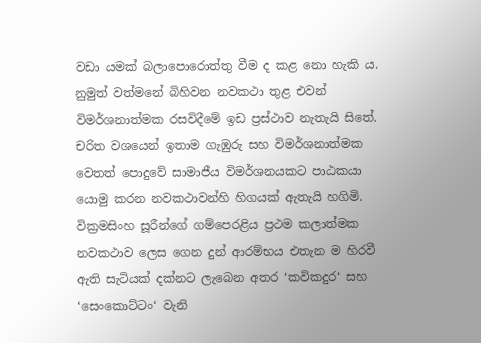වඩා යමක් බලාපොරොත්තු වීම ද කළ නො හැකි ය.
නුමුත් වත්මනේ බිහිවන නවකථා තුළ එවන් විමර්ශනාත්මක රසවිදීමේ ඉඩ ප්‍රස්ථාව නැතැයි සිතේ. චරිත වශයෙන් ඉතාම ගැඹුරු සහ විමර්ශනාත්මක වෙතත් පොදුවේ සාමාජීය විමර්ශනයකට පාඨකයා යොමු කරන නවකථාවන්හි හිගයක් ඇතැයි හගිමි. වික්‍රමසිංහ සූරීන්ගේ ගම්පෙරළිය ප්‍රථම කලාත්මක නවකථාව ලෙස ගෙන දුන් ආරම්භය එතැන ම හිරවී ඇති සැටියක් දක්නට ලැබෙන අතර ‘කවිකදුර‘ සහ ‘සෙංකොට්ටං‘ වැනි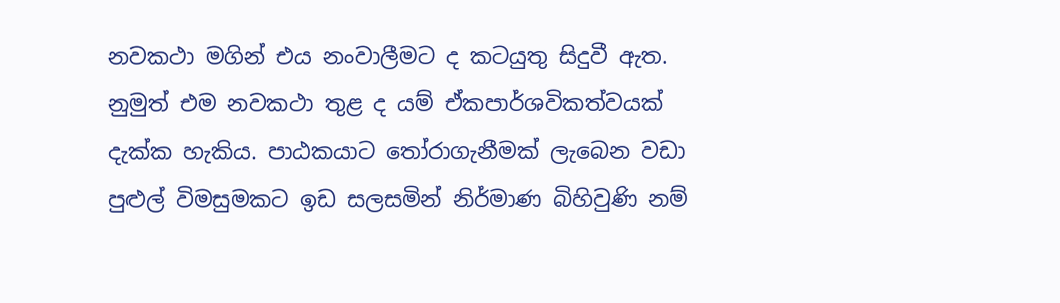නවකථා මගින් එය නංවාලීමට ද කටයුතු සිදුවී ඇත. නුමුත් එම නවකථා තුළ ද යම් ඒකපාර්ශවිකත්වයක් දැක්ක හැකිය. පාඨකයාට තෝරාගැනීමක් ලැබෙන වඩා පුළුල් විමසුමකට ඉඩ සලසමින් නිර්මාණ බිහිවුණි නම්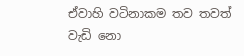ඒවාහි වටිනාකම තව තවත් වැඩි නො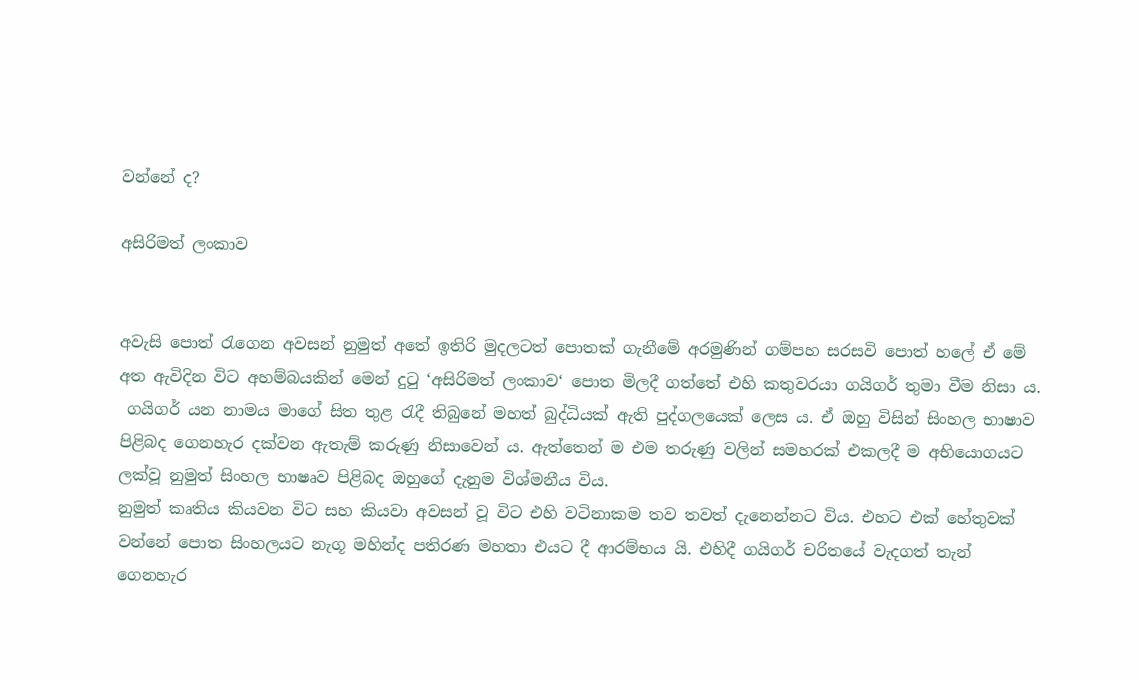වන්නේ ද?

අසිරිමත් ලංකාව


අවැසි පොත් රැගෙන අවසන් නුමුත් අතේ ඉතිරි මුදලටත් පොතක් ගැනීමේ අරමුණින් ගම්පහ සරසවි පොත් හලේ ඒ මේ අත ඇවිදින විට අහම්බයකින් මෙන් දුටු ‘අසිරිමත් ලංකාව‘ පොත මිලදී ගත්තේ එහි කතුවරයා ගයිගර් තුමා වීම නිසා ය.
 ගයිගර් යන නාමය මාගේ සිත තුළ රැදී තිබුනේ මහත් බුද්ධියක් ඇති පුද්ගලයෙක් ලෙස ය. ඒ ඔහු විසින් සිංහල භාෂාව පිළිබද ගෙනහැර දක්වන ඇතැම් කරුණු නිසාවෙන් ය. ඇත්තෙන් ම එම තරුණු වලින් සමහරක් එකලදී ම අභියොගයට ලක්වූ නුමුත් සිංහල භාෂෘව පිළිබද ඔහුගේ දැනුම විශ්මනීය විය.
නුමුත් කෘතිය කියවන විට සහ කියවා අවසන් වූ විට එහි වටිනාකම තව තවත් දැනෙන්නට විය. එහට එක් හේතුවක් වන්නේ පොත සිංහලයට නැගූ මහින්ද පතිරණ මහතා එයට දී ආරම්භය යි. එහිදී ගයිගර් චරිතයේ වැදගත් තැන් ගෙනහැර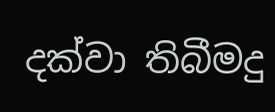දක්වා තිබීමදු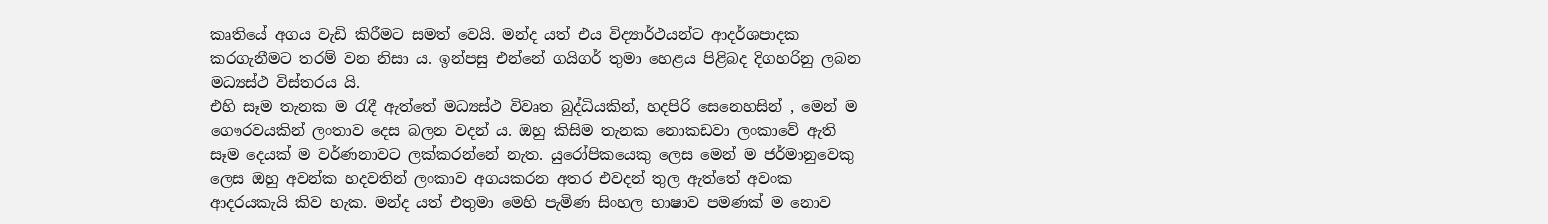කෘතියේ අගය වැඩි කිරීමට සමත් වෙයි. මන්ද යත් එය විද්‍යාර්ථයන්ට ආදර්ශපාදක කරගැනීමට තරම් වන නිසා ය. ඉන්පසු එන්නේ ගයිගර් තුමා හෙළය පිළිබද දිගහරිනු ලබන මධ්‍යස්ථ විස්තරය යි.
එහි සෑම තැනක ම රැදී ඇත්තේ මධ්‍යස්ථ විවෘත බුද්ධියකින්, හදපිරි සෙනෙහසින් , මෙන් ම ගෞරවයකින් ලංතාව දෙස බලන වදන් ය. ඔහු කිසිම තැනක නොකඩවා ලංකාවේ ඇති සෑම දෙයක් ම වර්ණනාවට ලක්කරන්නේ නැත. යුරෝපිකයෙකු ලෙස මෙන් ම ජර්මානුවෙකු  ලෙස ඔහු අවන්ක හදවතින් ලංකාව අගයකරන අතර එවදන් තුල ඇත්තේ අවංක ආදරයකැයි කිව හැක. මන්ද යත් එතුමා මෙහි පැමිණ සිංහල භාෂාව පමණක් ම නොව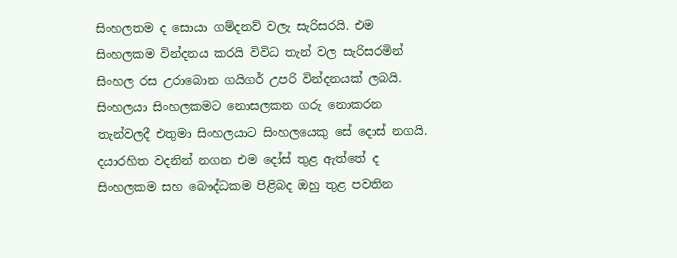සිංහලතම ද සොයා ගම්දනව් වලැ සැරිසරයි. එම සිංහලකම වින්දනය කරයි විවිධ තැන් වල සැරිසරමින් සිංහල රස උරාබොන ගයිගර් උපරි වින්දනයක් ලබයි. සිංහලයා සිංහලකමට නොසලකන ගරු නොකරන තැන්වලදී එතුමා සිංහලයාට සිංහලයෙකු සේ දොස් නගයි. දයාරහිත වදනින් නගන එම දෝස් තුළ ඇත්තේ ද සිංහලකම සහ බෞද්ධකම පිළිබද ඔහු තුළ පවතින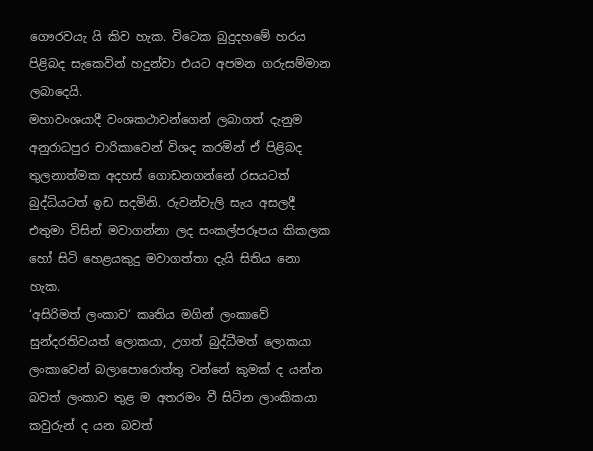ගෞරවයැ යි කිව හැක. විටෙක බුදුදහමේ හරය පිළිබද සැකෙවින් හදුන්වා එයට අපමන ගරුසම්මාන ලබාදෙයි.
මහාවංශයාදී වංශකථාවන්ගෙන් ලබාගත් දැනුම අනුරාධපුර චාරිකාවෙන් විශද කරමින් ඒ පිළිබද තුලනාත්මක අදහස් ගොඩනගන්නේ රසයටත් බුද්ධියටත් ඉඩ සදමිනි. රුවන්වැලි සැය අසලදී එතුමා විසින් මවාගන්නා ලද සංකල්පරූපය කිකලක හෝ සිටි හෙළයකුදු මවාගත්තා දැයි සිතිය නො හැක.
‘අසිරිමත් ලංකාව‘ කෘතිය මගින් ලංකාවේ සුන්දරතිවයත් ලොකයා, උගත් බුද්ධීමත් ලොකයා ලංකාවෙන් බලාපොරොත්තු වන්නේ කුමක් ද යන්න බවත් ලංකාව තුළ ම අතරමං වී සිටින ලාංකිකයා කවුරුන් ද යන බවත්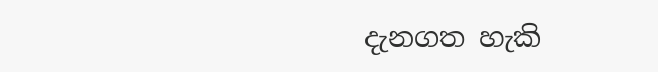දැනගත හැකි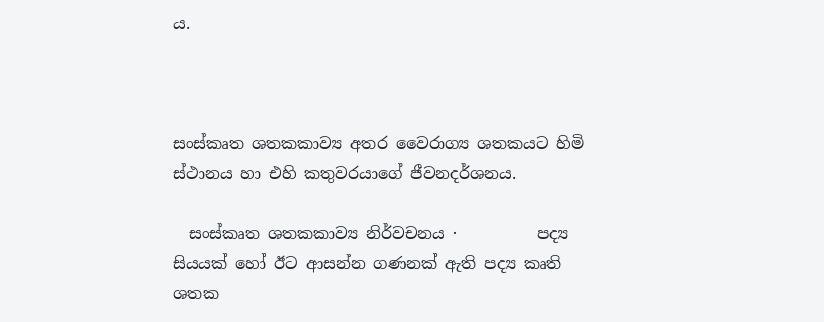ය.



සංස්කෘත ශතකකාව්‍ය අතර වෛරාග්‍ය ශතකයට හිමි ස්ථානය හා එහි කතුවරයාගේ ජීවනදර්ශනය.

  සංස්කෘත ශතකකාව්‍ය නිර්වචනය ·          පද්‍ය සියයක් හෝ ඊට ආසන්න ගණනක් ඇති පද්‍ය කෘති ශතක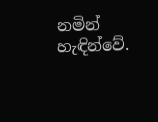නමින් හැඳින්වේ.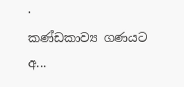·          කණ්ඩකාව්‍ය ගණයට අ...